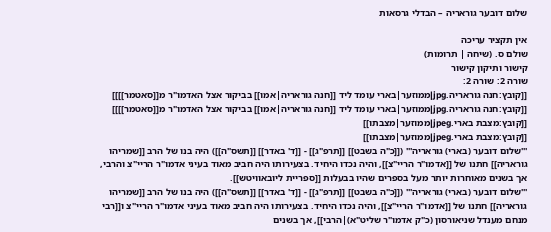שלום דובער גוראריה – הבדלי גרסאות

אין תקציר עריכה
שולם ס. (שיחה | תרומות)
קישור ותיקון קישור
שורה 2: שורה 2:
[[קובץ:חנה גוראריה.jpg|ממוזער|בארי עומד ליד [[חנה גוראריה|אמו]] בביקור אצל האדמו"ר מ[[סאטמר]]]]
[[קובץ:חנה גוראריה.jpg|ממוזער|בארי עומד ליד [[חנה גוראריה|אמו]] בביקור אצל האדמו"ר מ[[סאטמר]]]]
[[קובץ:מצבת בארי.jpeg|ממוזער|מצבתו]]
[[קובץ:מצבת בארי.jpeg|ממוזער|מצבתו]]
'''שלום דובער (בארי) גוראריה''' ([[כ"ה בשבט]] [[תרפ"ג]] - [[ד' באדר]] [[תשס"ה]]) היה בנו של הרב [[שמריהו גוראריה]] חתנו של [[אדמו"ר הריי"צ]], והיה נכדו היחיד. בצעירותו היה חביב מאוד בעיני אדמו"ר הריי"צ והרבי, אך בשנים מאוחרות יותר מעל בספרים שהיו בבעלות [[ספריית ליובאוויטש]].
'''שלום דובער (בארי) גוראריה''' ([[כ"ה בשבט]] [[תרפ"ג]] - [[ד' באדר]] [[תשס"ה]]) היה בנו של הרב [[שמריהו גוראריה]] חתנו של [[אדמו"ר הריי"צ]], והיה נכדו היחיד. בצעירותו היה חביב מאוד בעיני אדמו"ר הריי"צ ו[[רבי מנחם מענדל שניאורסון (כ"ק אדמו"ר שליט"א)|הרבי]], אך בשנים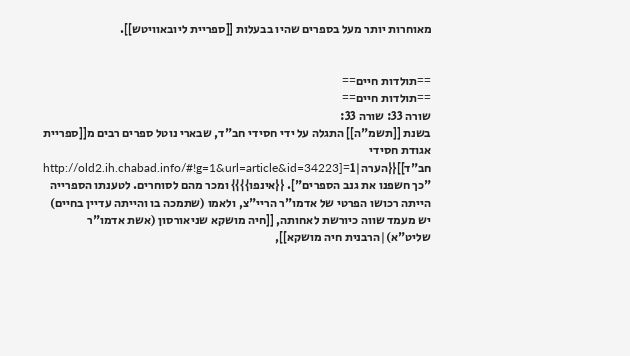מאוחרות יותר מעל בספרים שהיו בבעלות [[ספריית ליובאוויטש]].


==תולדות חיים==
==תולדות חיים==
שורה 33: שורה 33:
בשנת [[תשמ"ה]] התגלה על ידי חסידי חב"ד, שבארי נוטל ספרים רבים מ[[ספריית אגודת חסידי חב"ד]]{{הערה|1=[http://old2.ih.chabad.info/#!g=1&url=article&id=34223 "כך חשפנו את גנב הספרים"]. {{אינפו}}}} ומכר מהם לסוחרים. לטענתו הספרייה הייתה רכושו הפרטי של אדמו"ר הריי"צ, ולאמו (שתמכה בו והייתה עדיין בחיים) יש מעמד שווה כיורשת לאחותה, [[חיה מושקא שניאורסון (אשת אדמו"ר שליט"א)|הרבנית חיה מושקא]],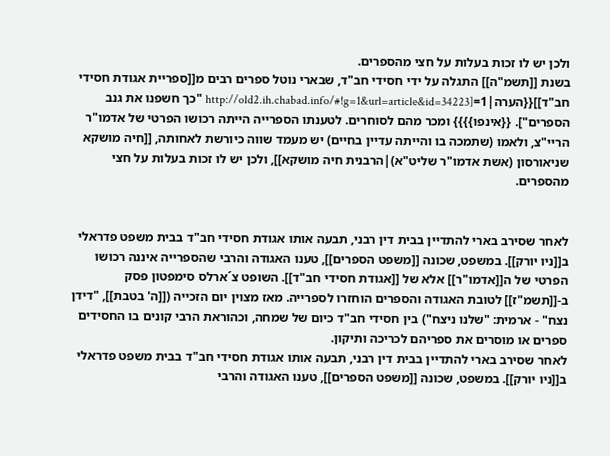ולכן יש לו זכות בעלות על חצי מהספרים.
בשנת [[תשמ"ה]] התגלה על ידי חסידי חב"ד, שבארי נוטל ספרים רבים מ[[ספריית אגודת חסידי חב"ד]]{{הערה|1=[http://old2.ih.chabad.info/#!g=1&url=article&id=34223 "כך חשפנו את גנב הספרים"]. {{אינפו}}}} ומכר מהם לסוחרים. לטענתו הספרייה הייתה רכושו הפרטי של אדמו"ר הריי"צ, ולאמו (שתמכה בו והייתה עדיין בחיים) יש מעמד שווה כיורשת לאחותה, [[חיה מושקא שניאורסון (אשת אדמו"ר שליט"א)|הרבנית חיה מושקא]], ולכן יש לו זכות בעלות על חצי מהספרים.


לאחר שסירב בארי להתדיין בבית דין רבני, תבעה אותו אגודת חסידי חב"ד בבית משפט פדראלי ב[[ניו יורק]]. במשפט, שכונה [[משפט הספרים]], טענו האגודה והרבי שהספרייה איננה רכושו הפרטי של ה[[אדמו"ר]] אלא של [[אגודת חסידי חב"ד]]. השופט צ´ארלס סימפטון פסק ב-[[תשמ"ז]] לטובת האגודה והספרים הוחזרו לספרייה. מאז מצוין יום הזכייה ([[ה' בטבת]], "דידן נצח" - ארמית: "שלנו ניצח") בין חסידי חב"ד כיום של שמחה, וכהוראת הרבי קונים בו החסידים ספרים או מוסרים את ספריהם לכריכה ותיקון.
לאחר שסירב בארי להתדיין בבית דין רבני, תבעה אותו אגודת חסידי חב"ד בבית משפט פדראלי ב[[ניו יורק]]. במשפט, שכונה [[משפט הספרים]], טענו האגודה והרבי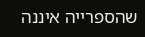שהספרייה איננה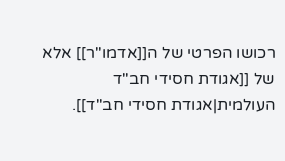רכושו הפרטי של ה[[אדמו"ר]] אלא של [[אגודת חסידי חב"ד העולמית|אגודת חסידי חב"ד]].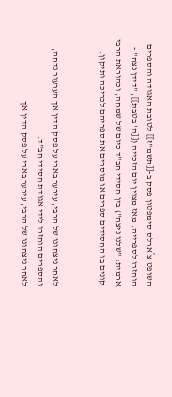השופט צ´ארלס סימפטון פסק ב-[[תשמ"ז]] לטובת האגודה והספרים הוחזרו לספרייה. מאז מצוין יום הזכייה ([[ה' בטבת]], "דידן נצח" - ארמית: "שלנו ניצח") בין חסידי חב"ד כיום של שמחה, וכהוראת הרבי קונים בו החסידים ספרים או מוסרים את ספריהם לכריכה ותיקון.


לאחר ניצחונו של הרבי, עירער בארי על פסק הדין אך הערעור נדחה, והספרים הוחזרו לידי אגודת חסידי חב"ד.
לאחר ניצחונו של הרבי, עירער בארי על פסק הדין אך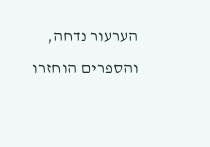הערעור נדחה, והספרים הוחזרו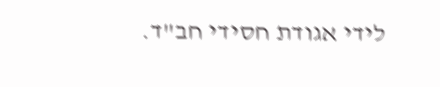לידי אגודת חסידי חב"ד.